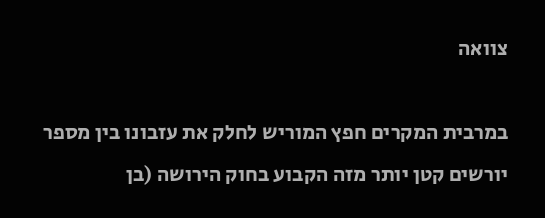צוואה

במרבית המקרים חפץ המוריש לחלק את עזבונו בין מספר יורשים קטן יותר מזה הקבוע בחוק הירושה (בן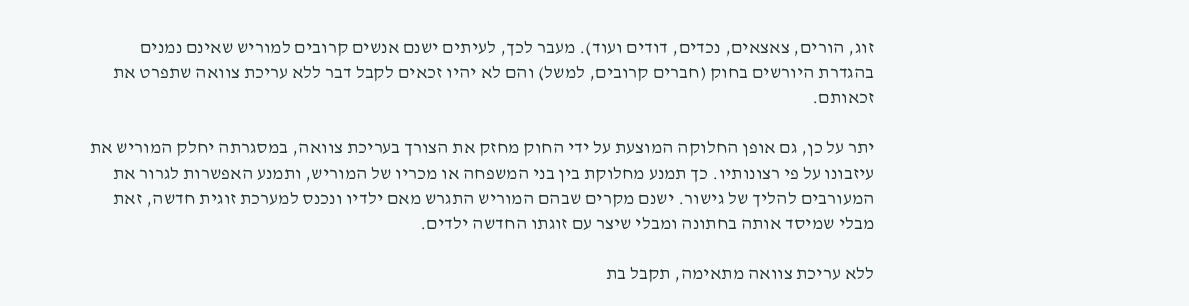זוג, הורים, צאצאים, נכדים, דודים ועוד). מעבר לכך, לעיתים ישנם אנשים קרובים למוריש שאינם נמנים בהגדרת היורשים בחוק (חברים קרובים, למשל) והם לא יהיו זכאים לקבל דבר ללא עריכת צוואה שתפרט את זכאותם.

יתר על כן, גם אופן החלוקה המוצעת על ידי החוק מחזק את הצורך בעריכת צוואה, במסגרתה יחלק המוריש את עיזבונו על פי רצונותיו. כך תמנע מחלוקת בין בני המשפחה או מכריו של המוריש, ותמנע האפשרות לגרור את המעורבים להליך של גישור. ישנם מקרים שבהם המוריש התגרש מאם ילדיו ונכנס למערכת זוגית חדשה, זאת מבלי שמיסד אותה בחתונה ומבלי שיצר עם זוגתו החדשה ילדים.

ללא עריכת צוואה מתאימה, תקבל בת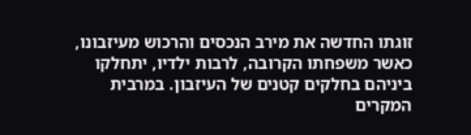זוגתו החדשה את מירב הנכסים והרכוש מעיזבונו, כאשר משפחתו הקרובה, לרבות ילדיו, יתחלקו ביניהם בחלקים קטנים של העיזבון. במרבית המקרים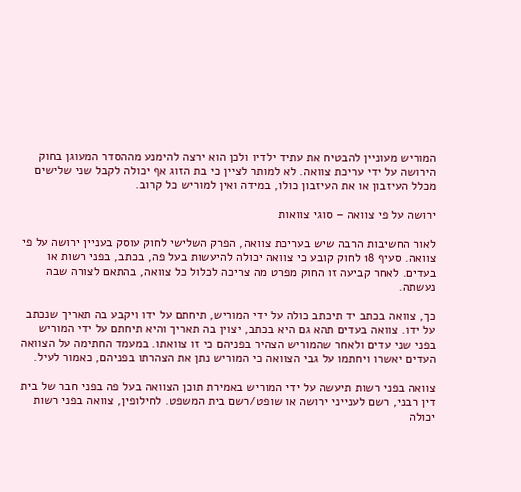המוריש מעוניין להבטיח את עתיד ילדיו ולכן הוא ירצה להימנע מההסדר המעוגן בחוק הירושה על ידי עריכת צוואה. לא למותר לציין כי בת הזוג אף יכולה לקבל שני שלישים מכלל העיזבון או את העיזבון כולו, במידה ואין למוריש כל קרוב.

ירושה על פי צוואה – סוגי צוואות

לאור החשיבות הרבה שיש בעריכת צוואה, הפרק השלישי לחוק עוסק בעניין ירושה על פי צוואה. סעיף 18 לחוק קובע כי צוואה יכולה להיעשות בעל פה, בכתב, בפני רשות או בעדים. לאחר קביעה זו החוק מפרט מה צריכה לכלול כל צוואה, בהתאם לצורה שבה נעשתה.

כך, צוואה בכתב יד תיכתב כולה על ידי המוריש, תיחתם על ידו ויקבע בה תאריך שנכתב על ידו. צוואה בעדים תהא גם היא בכתב, יצוין בה תאריך והיא תיחתם על ידי המוריש בפני שני עדים ולאחר שהמוריש הצהיר בפניהם כי זו צוואתו. במעמד החתימה על הצוואה העדים יאשרו ויחתמו על גבי הצוואה כי המוריש נתן את הצהרתו בפניהם, כאמור לעיל.

צוואה בפני רשות תיעשה על ידי המוריש באמירת תוכן הצוואה בעל פה בפני חבר של בית דין רבני, רשם לענייני ירושה או שופט/רשם בית המשפט. לחילופין, צוואה בפני רשות יכולה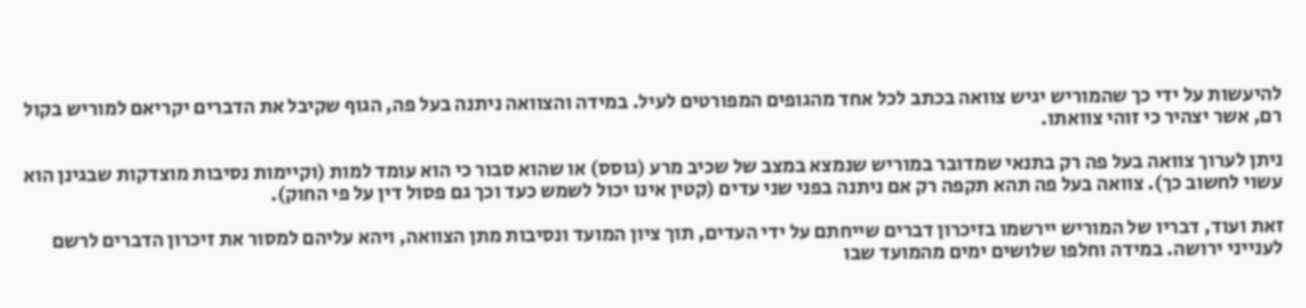להיעשות על ידי כך שהמוריש יגיש צוואה בכתב לכל אחד מהגופים המפורטים לעיל. במידה והצוואה ניתנה בעל פה, הגוף שקיבל את הדברים יקריאם למוריש בקול רם, אשר יצהיר כי זוהי צוואתו.

ניתן לערוך צוואה בעל פה רק בתנאי שמדובר במוריש שנמצא במצב של שכיב מרע (גוסס) או שהוא סבור כי הוא עומד למות (וקיימות נסיבות מוצדקות שבגינן הוא עשוי לחשוב כך). צוואה בעל פה תהא תקפה רק אם ניתנה בפני שני עדים (קטין אינו יכול לשמש כעד וכך גם פסול דין על פי החוק).

זאת ועוד, דבריו של המוריש יירשמו בזיכרון דברים שייחתם על ידי העדים, תוך ציון המועד ונסיבות מתן הצוואה, ויהא עליהם למסור את זיכרון הדברים לרשם לענייני ירושה. במידה וחלפו שלושים ימים מהמועד שבו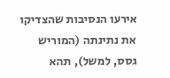אירעו הנסיבות שהצדיקו את נתינתה (המוריש גסס, למשל), תהא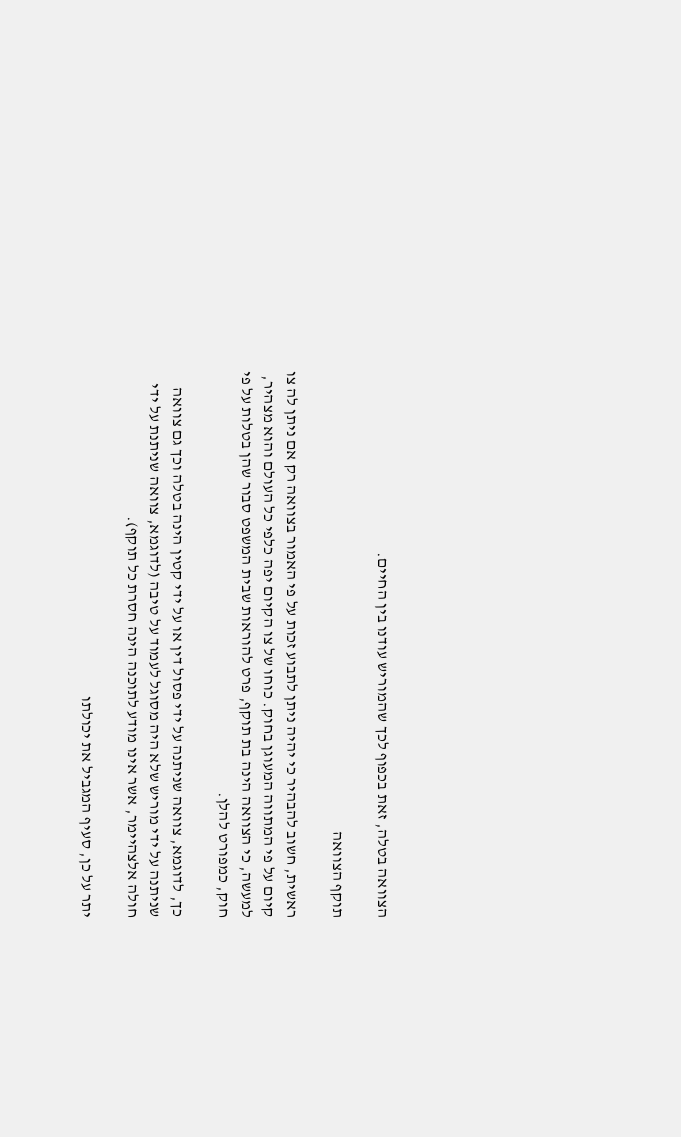הצוואה בטלה, זאת בכפוף לכך שהמוריש עודנו בין החיים.

תוקף הצוואה

ראשית, חשוב להבהיר כי יהיה ניתן לתבוע זכות על פי האמור בצוואה רק אם ניתן לה צו קיום על פי המתווה המעוגן בחוק. כוחו של צו הקיום יפה כלפי כל העולם והוא מצהיר, למעשה, כי הצוואה הינה בת תוקף, פרט להוראות שבית המשפט סבור שהן בטלות על פי חוק, כמפורט להלן.

כך, לדוגמא, צוואה שניתנה על ידי פסול דין או על ידי קטין הינה בטלה וכך גם צוואה שניתנה על ידי מוריש שלא היה מסוגל לעמוד על טיבה (לדוגמא, צוואה שניתנת על ידי חולה אלצהיימר, אשר אינו מודע לתוכנה הינה חסרת כל תוקף).

יתר על כן, סעיף המגביל את יכולתו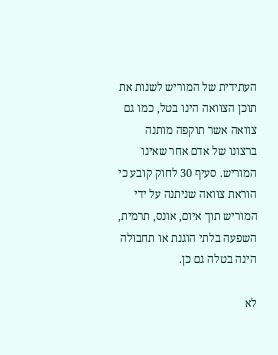העתידית של המוריש לשנות את תוכן הצוואה הינו בטל, כמו גם צוואה אשר תוקפה מותנה ברצונו של אדם אחר שאינו המוריש. סעיף 30 לחוק קובע כי הוראת צוואה שניתנה על ידי המוריש תוך איום, אונס, תרמית, השפעה בלתי הוגנת או תחבולה הינה בטלה גם כן.

לא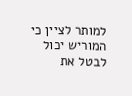למותר לציין כי המוריש יכול לבטל את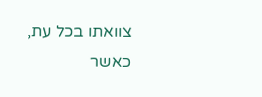צוואתו בכל עת, כאשר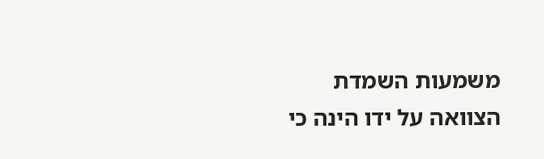משמעות השמדת הצוואה על ידו הינה כי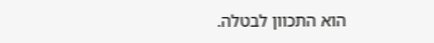הוא התכוון לבטלה.